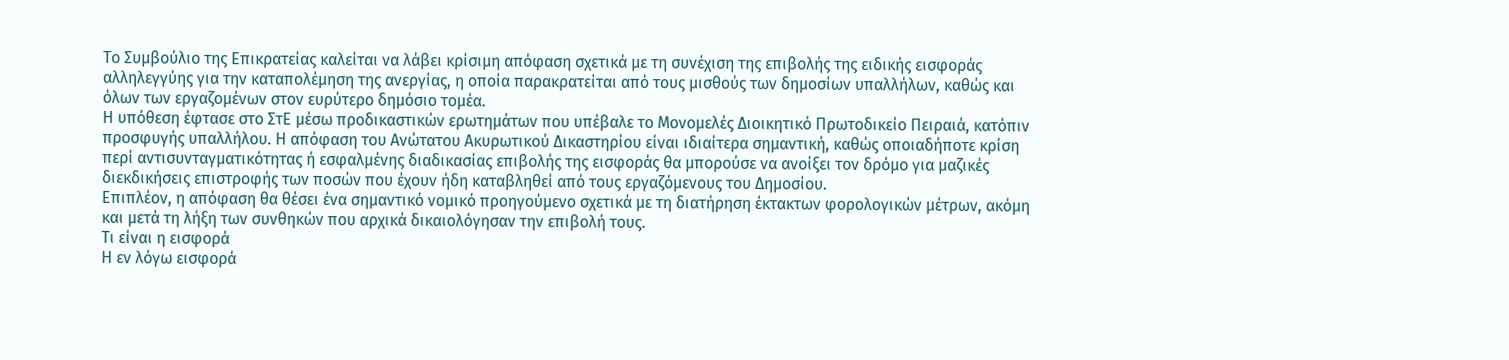Το Συμβούλιο της Επικρατείας καλείται να λάβει κρίσιμη απόφαση σχετικά με τη συνέχιση της επιβολής της ειδικής εισφοράς αλληλεγγύης για την καταπολέμηση της ανεργίας, η οποία παρακρατείται από τους μισθούς των δημοσίων υπαλλήλων, καθώς και όλων των εργαζομένων στον ευρύτερο δημόσιο τομέα.
Η υπόθεση έφτασε στο ΣτΕ μέσω προδικαστικών ερωτημάτων που υπέβαλε το Μονομελές Διοικητικό Πρωτοδικείο Πειραιά, κατόπιν προσφυγής υπαλλήλου. Η απόφαση του Ανώτατου Ακυρωτικού Δικαστηρίου είναι ιδιαίτερα σημαντική, καθώς οποιαδήποτε κρίση περί αντισυνταγματικότητας ή εσφαλμένης διαδικασίας επιβολής της εισφοράς θα μπορούσε να ανοίξει τον δρόμο για μαζικές διεκδικήσεις επιστροφής των ποσών που έχουν ήδη καταβληθεί από τους εργαζόμενους του Δημοσίου.
Επιπλέον, η απόφαση θα θέσει ένα σημαντικό νομικό προηγούμενο σχετικά με τη διατήρηση έκτακτων φορολογικών μέτρων, ακόμη και μετά τη λήξη των συνθηκών που αρχικά δικαιολόγησαν την επιβολή τους.
Τι είναι η εισφορά
Η εν λόγω εισφορά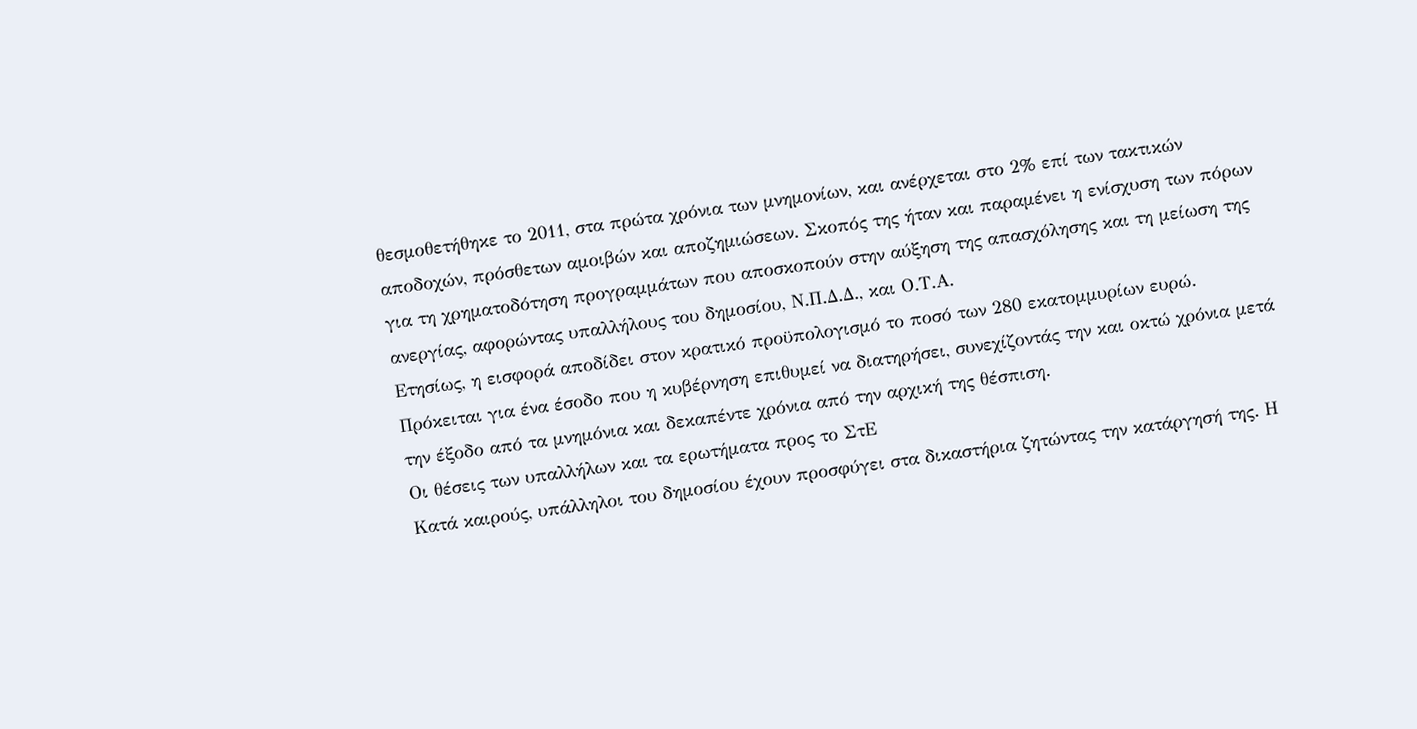θεσμοθετήθηκε το 2011, στα πρώτα χρόνια των μνημονίων, και ανέρχεται στο 2% επί των τακτικών αποδοχών, πρόσθετων αμοιβών και αποζημιώσεων. Σκοπός της ήταν και παραμένει η ενίσχυση των πόρων για τη χρηματοδότηση προγραμμάτων που αποσκοπούν στην αύξηση της απασχόλησης και τη μείωση της ανεργίας, αφορώντας υπαλλήλους του δημοσίου, Ν.Π.Δ.Δ., και Ο.Τ.Α.
Ετησίως, η εισφορά αποδίδει στον κρατικό προϋπολογισμό το ποσό των 280 εκατομμυρίων ευρώ. Πρόκειται για ένα έσοδο που η κυβέρνηση επιθυμεί να διατηρήσει, συνεχίζοντάς την και οκτώ χρόνια μετά την έξοδο από τα μνημόνια και δεκαπέντε χρόνια από την αρχική της θέσπιση.
Οι θέσεις των υπαλλήλων και τα ερωτήματα προς το ΣτΕ
Κατά καιρούς, υπάλληλοι του δημοσίου έχουν προσφύγει στα δικαστήρια ζητώντας την κατάργησή της. Η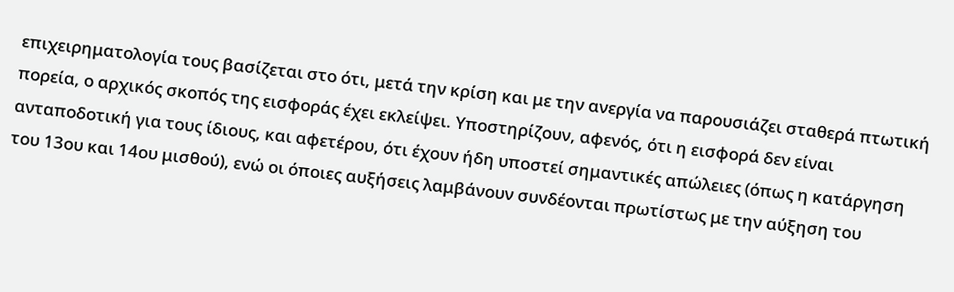επιχειρηματολογία τους βασίζεται στο ότι, μετά την κρίση και με την ανεργία να παρουσιάζει σταθερά πτωτική πορεία, ο αρχικός σκοπός της εισφοράς έχει εκλείψει. Υποστηρίζουν, αφενός, ότι η εισφορά δεν είναι ανταποδοτική για τους ίδιους, και αφετέρου, ότι έχουν ήδη υποστεί σημαντικές απώλειες (όπως η κατάργηση του 13ου και 14ου μισθού), ενώ οι όποιες αυξήσεις λαμβάνουν συνδέονται πρωτίστως με την αύξηση του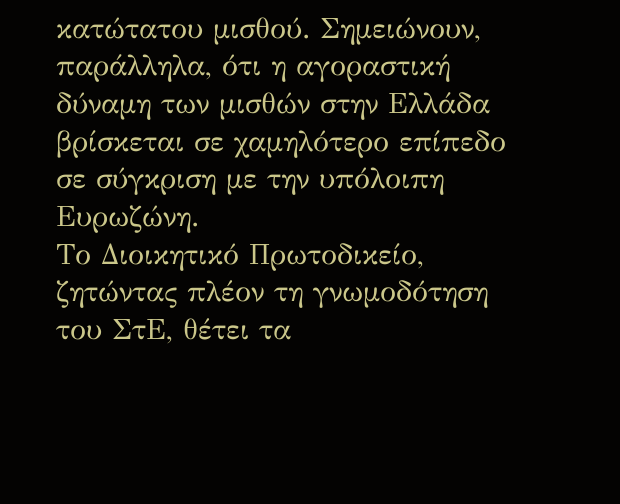κατώτατου μισθού. Σημειώνουν, παράλληλα, ότι η αγοραστική δύναμη των μισθών στην Ελλάδα βρίσκεται σε χαμηλότερο επίπεδο σε σύγκριση με την υπόλοιπη Ευρωζώνη.
Το Διοικητικό Πρωτοδικείο, ζητώντας πλέον τη γνωμοδότηση του ΣτΕ, θέτει τα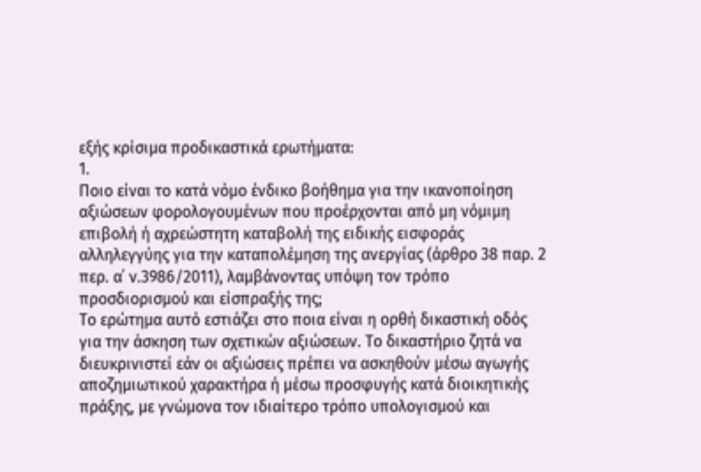εξής κρίσιμα προδικαστικά ερωτήματα:
1.
Ποιο είναι το κατά νόμο ένδικο βοήθημα για την ικανοποίηση αξιώσεων φορολογουμένων που προέρχονται από μη νόμιμη επιβολή ή αχρεώστητη καταβολή της ειδικής εισφοράς αλληλεγγύης για την καταπολέμηση της ανεργίας (άρθρο 38 παρ. 2 περ. α΄ ν.3986/2011), λαμβάνοντας υπόψη τον τρόπο προσδιορισμού και είσπραξής της;
Το ερώτημα αυτό εστιάζει στο ποια είναι η ορθή δικαστική οδός για την άσκηση των σχετικών αξιώσεων. Το δικαστήριο ζητά να διευκρινιστεί εάν οι αξιώσεις πρέπει να ασκηθούν μέσω αγωγής αποζημιωτικού χαρακτήρα ή μέσω προσφυγής κατά διοικητικής πράξης, με γνώμονα τον ιδιαίτερο τρόπο υπολογισμού και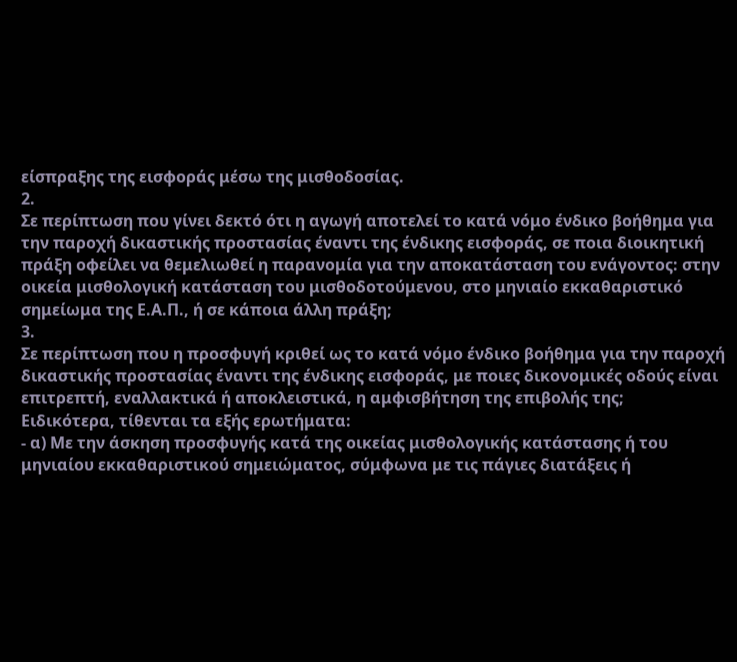είσπραξης της εισφοράς μέσω της μισθοδοσίας.
2.
Σε περίπτωση που γίνει δεκτό ότι η αγωγή αποτελεί το κατά νόμο ένδικο βοήθημα για την παροχή δικαστικής προστασίας έναντι της ένδικης εισφοράς, σε ποια διοικητική πράξη οφείλει να θεμελιωθεί η παρανομία για την αποκατάσταση του ενάγοντος: στην οικεία μισθολογική κατάσταση του μισθοδοτούμενου, στο μηνιαίο εκκαθαριστικό σημείωμα της Ε.Α.Π., ή σε κάποια άλλη πράξη;
3.
Σε περίπτωση που η προσφυγή κριθεί ως το κατά νόμο ένδικο βοήθημα για την παροχή δικαστικής προστασίας έναντι της ένδικης εισφοράς, με ποιες δικονομικές οδούς είναι επιτρεπτή, εναλλακτικά ή αποκλειστικά, η αμφισβήτηση της επιβολής της;
Ειδικότερα, τίθενται τα εξής ερωτήματα:
- α) Με την άσκηση προσφυγής κατά της οικείας μισθολογικής κατάστασης ή του μηνιαίου εκκαθαριστικού σημειώματος, σύμφωνα με τις πάγιες διατάξεις ή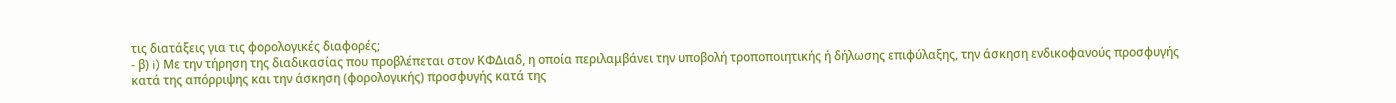τις διατάξεις για τις φορολογικές διαφορές;
- β) i) Με την τήρηση της διαδικασίας που προβλέπεται στον ΚΦΔιαδ, η οποία περιλαμβάνει την υποβολή τροποποιητικής ή δήλωσης επιφύλαξης, την άσκηση ενδικοφανούς προσφυγής κατά της απόρριψης και την άσκηση (φορολογικής) προσφυγής κατά της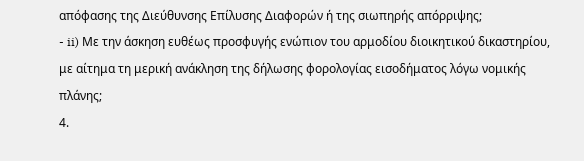απόφασης της Διεύθυνσης Επίλυσης Διαφορών ή της σιωπηρής απόρριψης;
- ii) Με την άσκηση ευθέως προσφυγής ενώπιον του αρμοδίου διοικητικού δικαστηρίου, με αίτημα τη μερική ανάκληση της δήλωσης φορολογίας εισοδήματος λόγω νομικής πλάνης;
4.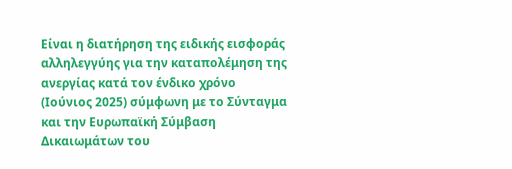Είναι η διατήρηση της ειδικής εισφοράς αλληλεγγύης για την καταπολέμηση της ανεργίας κατά τον ένδικο χρόνο (Ιούνιος 2025) σύμφωνη με το Σύνταγμα και την Ευρωπαϊκή Σύμβαση Δικαιωμάτων του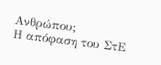Ανθρώπου;
Η απόφαση του ΣτΕ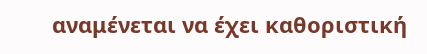αναμένεται να έχει καθοριστική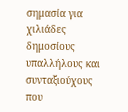σημασία για χιλιάδες δημοσίους υπαλλήλους και συνταξιούχους που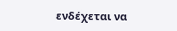ενδέχεται να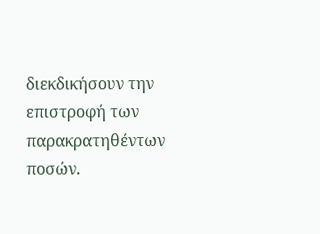διεκδικήσουν την επιστροφή των παρακρατηθέντων ποσών.